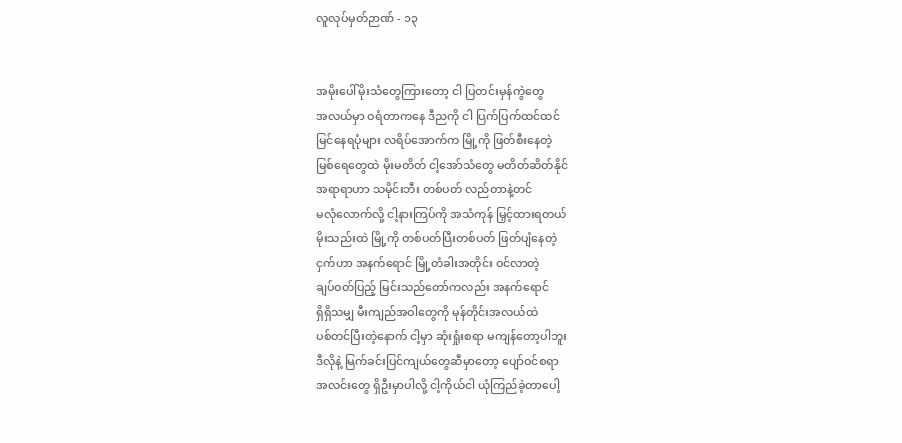လူလုပ်မှတ်ဉာဏ် - ၁၃


အမိုးပေါ်မိုးသံတွေကြားတော့ ငါ ပြတင်းမှန်ကွဲတွေ
အလယ်မှာ ဝရံတာကနေ ဒီညကို ငါ ပြက်ပြက်ထင်ထင်
မြင်နေရပုံများ လရိပ်အောက်က မြို့ကို ဖြတ်စီးနေတဲ့
မြစ်ရေတွေထဲ မိုးမတိတ် ငါ့အော်သံတွေ မတိတ်ဆိတ်နိုင်
အရာရာဟာ သမိုင်းဘီး တစ်ပတ် လည်တာနဲ့တင်
မလုံလောက်လို့ ငါ့နားကြပ်ကို အသံကုန် မြှင့်ထားရတယ်
မိုးသည်းထဲ မြို့ကို တစ်ပတ်ပြီးတစ်ပတ် ဖြတ်ပျံနေတဲ့
ငှက်ဟာ အနက်ရောင် မြို့တံခါးအတိုင်း ဝင်လာတဲ့
ချပ်ဝတ်ပြည့် မြင်းသည်တော်ကလည်း အနက်ရောင်
ရှိရှိသမျှ မီးကျည်အဝါတွေကို မုန်တိုင်းအလယ်ထဲ
ပစ်တင်ပြီးတဲ့နောက် ငါ့မှာ ဆုံးရှုံးစရာ မကျန်တော့ပါဘူး
ဒီလိုနဲ့ မြက်ခင်းပြင်ကျယ်တွေဆီမှာတော့ ပျော်ဝင်စရာ
အလင်းတွေ ရှိဦးမှာပါလို့ ငါ့ကိုယ်ငါ ယုံကြည်ခဲ့တာပေါ့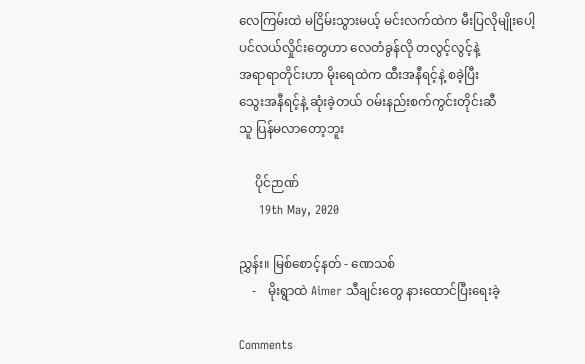လေကြမ်းထဲ မငြိမ်းသွားမယ့် မင်းလက်ထဲက မီးပြလိုမျိုးပေါ့
ပင်လယ်လှိုင်းတွေဟာ လေတံခွန်လို တလွင့်လွင့်နဲ့
အရာရာတိုင်းဟာ မိုးရေထဲက ထီးအနီရင့်နဲ့ စခဲ့ပြီး
သွေးအနီရင့်နဲ့ ဆုံးခဲ့တယ် ဝမ်းနည်းစက်ကွင်းတိုင်းဆီ
သူ ပြန်မလာတော့ဘူး

     ပိုင်ဉာဏ်
     19th May, 2020

ညွှန်း။ မြစ်စောင့်နတ် - ဏေသစ်
    -    မိုးရွာထဲ Aimer သီချင်းတွေ နားထောင်ပြီးရေးခဲ့

Comments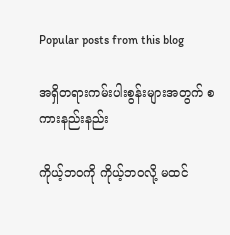Popular posts from this blog

အရှိတရားကမ်းပါးစွန်းများအတွက် စကားနည်းနည်း

ကိုယ့်ဘဝကို ကိုယ့်ဘဝလို့ မထင်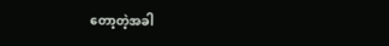တော့တဲ့အခါ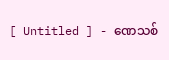[ Untitled ] - ဏေသစ်